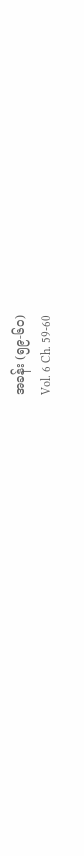အခန်း (၅၉-၆၀)
Vol. 6 Ch. 59-60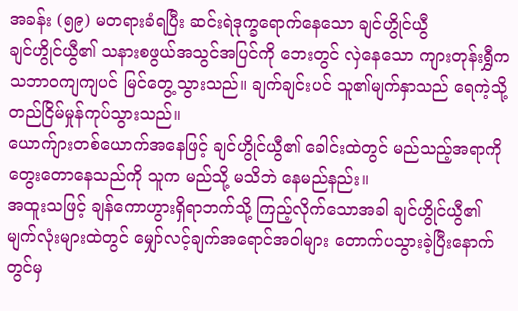အခန်း (၅၉) မတရားခံရပြီး ဆင်းရဲဒုက္ခရောက်နေသော ချင်ဟွိုင်ယွီ
ချင်ဟွိုင်ယွီ၏ သနားစဖွယ်အသွင်အပြင်ကို ဘေးတွင် လှဲနေသော ကျားတုန်းရွှီက သဘာဝကျကျပင် မြင်တွေ့သွားသည်။ ချက်ချင်းပင် သူ၏မျက်နှာသည် ရေကဲ့သို့ တည်ငြိမ်မှုန်ကုပ်သွားသည်။
ယောက်ျားတစ်ယောက်အနေဖြင့် ချင်ဟွိုင်ယွီ၏ ခေါင်းထဲတွင် မည်သည့်အရာကို တွေးတောနေသည်ကို သူက မည်သို့ မသိဘဲ နေမည်နည်း။
အထူးသဖြင့် ချန်ကောဟွားရှိရာဘက်သို့ ကြည့်လိုက်သောအခါ ချင်ဟွိုင်ယွီ၏ မျက်လုံးများထဲတွင် မျှော်လင့်ချက်အရောင်အဝါများ တောက်ပသွားခဲ့ပြီးနောက်တွင်မှ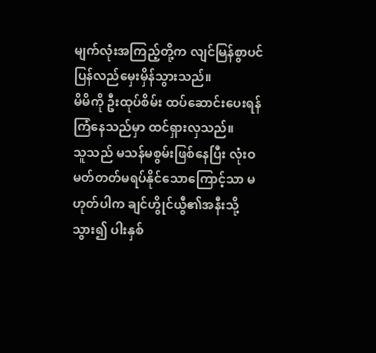မျက်လုံးအကြည့်တို့က လျင်မြန်စွာပင် ပြန်လည်မှေးမှိန်သွားသည်။
မိမိကို ဦးထုပ်စိမ်း ထပ်ဆောင်းပေးရန် ကြံနေသည်မှာ ထင်ရှားလှသည်။
သူသည် မသန်မစွမ်းဖြစ်နေပြီး လုံးဝမတ်တတ်မရပ်နိုင်သောကြောင့်သာ မဟုတ်ပါက ချင်ဟွိုင်ယွီ၏အနီးသို့ သွား၍ ပါးနှစ်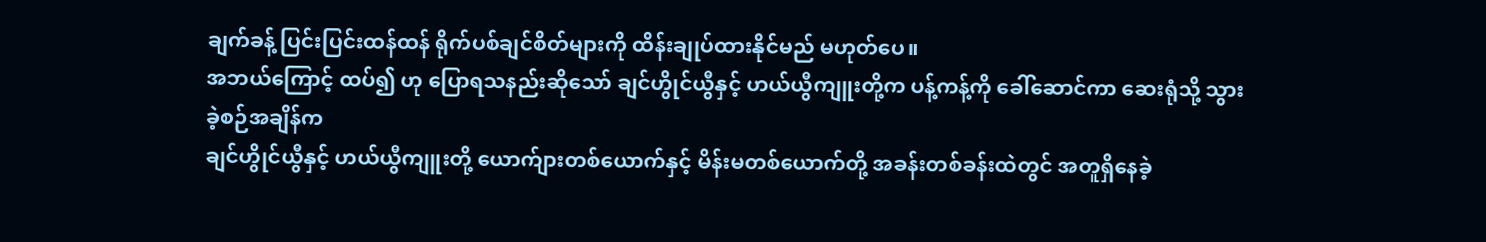ချက်ခန့် ပြင်းပြင်းထန်ထန် ရိုက်ပစ်ချင်စိတ်များကို ထိန်းချုပ်ထားနိုင်မည် မဟုတ်ပေ။
အဘယ်ကြောင့် ထပ်၍ ဟု ပြောရသနည်းဆိုသော် ချင်ဟွိုင်ယွီနှင့် ဟယ်ယွီကျူးတို့က ပန့်ကန့်ကို ခေါ်ဆောင်ကာ ဆေးရုံသို့ သွားခဲ့စဉ်အချိန်က
ချင်ဟွိုင်ယွီနှင့် ဟယ်ယွီကျူးတို့ ယောက်ျားတစ်ယောက်နှင့် မိန်းမတစ်ယောက်တို့ အခန်းတစ်ခန်းထဲတွင် အတူရှိနေခဲ့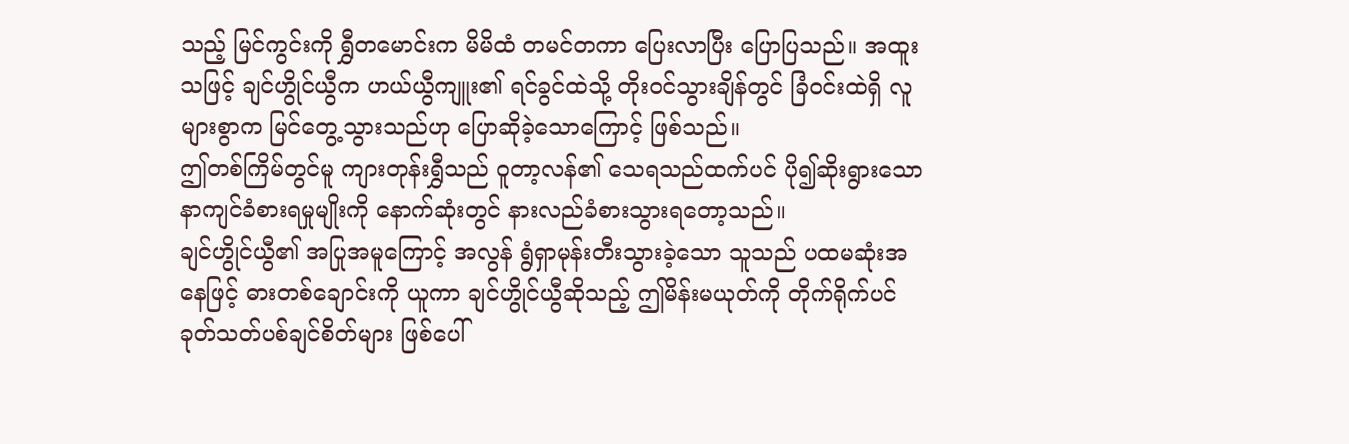သည့် မြင်ကွင်းကို ရွှီတမောင်းက မိမိထံ တမင်တကာ ပြေးလာပြီး ပြောပြသည်။ အထူးသဖြင့် ချင်ဟွိုင်ယွီက ဟယ်ယွီကျူး၏ ရင်ခွင်ထဲသို့ တိုးဝင်သွားချိန်တွင် ခြံဝင်းထဲရှိ လူများစွာက မြင်တွေ့သွားသည်ဟု ပြောဆိုခဲ့သောကြောင့် ဖြစ်သည်။
ဤတစ်ကြိမ်တွင်မူ ကျားတုန်းရွှီသည် ဝူတာ့လန်၏ သေရသည်ထက်ပင် ပို၍ဆိုးရွားသော နာကျင်ခံစားရမှုမျိုးကို နောက်ဆုံးတွင် နားလည်ခံစားသွားရတော့သည်။
ချင်ဟွိုင်ယွီ၏ အပြုအမူကြောင့် အလွန် ရွံရှာမုန်းတီးသွားခဲ့သော သူသည် ပထမဆုံးအနေဖြင့် ဓားတစ်ချောင်းကို ယူကာ ချင်ဟွိုင်ယွီဆိုသည့် ဤမိန်းမယုတ်ကို တိုက်ရိုက်ပင် ခုတ်သတ်ပစ်ချင်စိတ်များ ဖြစ်ပေါ်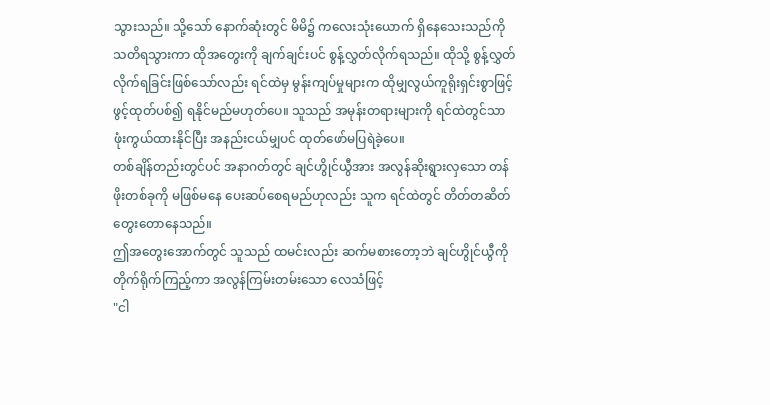သွားသည်။ သို့သော် နောက်ဆုံးတွင် မိမိ၌ ကလေးသုံးယောက် ရှိနေသေးသည်ကို သတိရသွားကာ ထိုအတွေးကို ချက်ချင်းပင် စွန့်လွှတ်လိုက်ရသည်။ ထိုသို့ စွန့်လွှတ်လိုက်ရခြင်းဖြစ်သော်လည်း ရင်ထဲမှ မွန်းကျပ်မှုများက ထိုမျှလွယ်ကူရိုးရှင်းစွာဖြင့် ဖွင့်ထုတ်ပစ်၍ ရနိုင်မည်မဟုတ်ပေ။ သူသည် အမုန်းတရားများကို ရင်ထဲတွင်သာ ဖုံးကွယ်ထားနိုင်ပြီး အနည်းငယ်မျှပင် ထုတ်ဖော်မပြရဲခဲ့ပေ။
တစ်ချိန်တည်းတွင်ပင် အနာဂတ်တွင် ချင်ဟွိုင်ယွီအား အလွန်ဆိုးရွားလှသော တန်ဖိုးတစ်ခုကို မဖြစ်မနေ ပေးဆပ်စေရမည်ဟုလည်း သူက ရင်ထဲတွင် တိတ်တဆိတ် တွေးတောနေသည်။
ဤအတွေးအောက်တွင် သူသည် ထမင်းလည်း ဆက်မစားတော့ဘဲ ချင်ဟွိုင်ယွီကို တိုက်ရိုက်ကြည့်ကာ အလွန်ကြမ်းတမ်းသော လေသံဖြင့်
"ငါ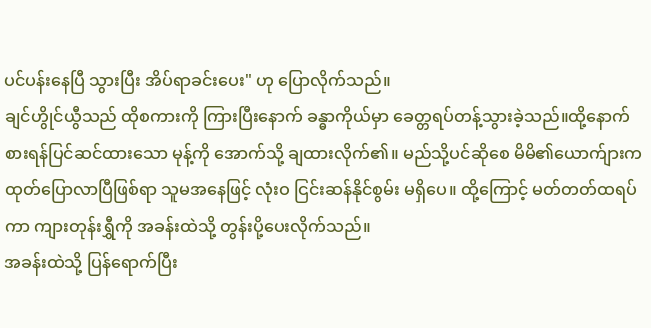ပင်ပန်းနေပြီ သွားပြီး အိပ်ရာခင်းပေး" ဟု ပြောလိုက်သည်။
ချင်ဟွိုင်ယွီသည် ထိုစကားကို ကြားပြီးနောက် ခန္ဓာကိုယ်မှာ ခေတ္တရပ်တန့်သွားခဲ့သည်။ထို့နောက် စားရန်ပြင်ဆင်ထားသော မုန့်ကို အောက်သို့ ချထားလိုက်၏။ မည်သို့ပင်ဆိုစေ မိမိ၏ယောက်ျားက ထုတ်ပြောလာပြီဖြစ်ရာ သူမအနေဖြင့် လုံးဝ ငြင်းဆန်နိုင်စွမ်း မရှိပေ။ ထို့ကြောင့် မတ်တတ်ထရပ်ကာ ကျားတုန်းရွှီကို အခန်းထဲသို့ တွန်းပို့ပေးလိုက်သည်။
အခန်းထဲသို့ ပြန်ရောက်ပြီး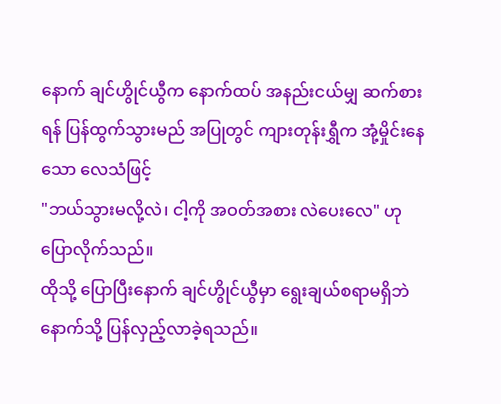နောက် ချင်ဟွိုင်ယွီက နောက်ထပ် အနည်းငယ်မျှ ဆက်စားရန် ပြန်ထွက်သွားမည် အပြုတွင် ကျားတုန်းရွှီက အုံ့မှိုင်းနေသော လေသံဖြင့်
"ဘယ်သွားမလို့လဲ၊ ငါ့ကို အဝတ်အစား လဲပေးလေ" ဟု ပြောလိုက်သည်။
ထိုသို့ ပြောပြီးနောက် ချင်ဟွိုင်ယွီမှာ ရွေးချယ်စရာမရှိဘဲ နောက်သို့ ပြန်လှည့်လာခဲ့ရသည်။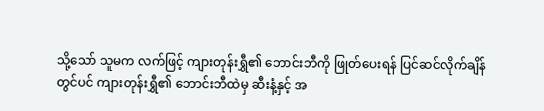သို့သော် သူမက လက်ဖြင့် ကျားတုန်းရွှီ၏ ဘောင်းဘီကို ဖြုတ်ပေးရန် ပြင်ဆင်လိုက်ချိန်တွင်ပင် ကျားတုန်းရွှီ၏ ဘောင်းဘီထဲမှ ဆီးနံ့နှင့် အ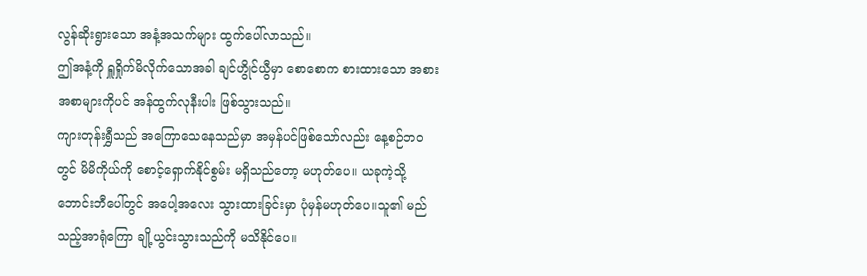လွန်ဆိုးရွားသော အနံ့အသက်များ ထွက်ပေါ်လာသည်။
ဤအနံ့ကို ရှူရှိုက်မိလိုက်သောအခါ ချင်ဟွိုင်ယွီမှာ စောစောက စားထားသော အစားအစာများကိုပင် အန်ထွက်လုနီးပါး ဖြစ်သွားသည်။
ကျားတုန်းရွှီသည် အကြောသေနေသည်မှာ အမှန်ပင်ဖြစ်သော်လည်း နေ့စဉ်ဘဝတွင် မိမိကိုယ်ကို စောင့်ရှောက်နိုင်စွမ်း မရှိသည်တော့ မဟုတ်ပေ။ ယခုကဲ့သို့ ဘောင်းဘီပေါ်တွင် အပေါ့အလေး သွားထားခြင်းမှာ ပုံမှန်မဟုတ်ပေ။သူ၏ မည်သည့်အာရုံကြော ချို့ယွင်းသွားသည်ကို မသိနိုင်ပေ။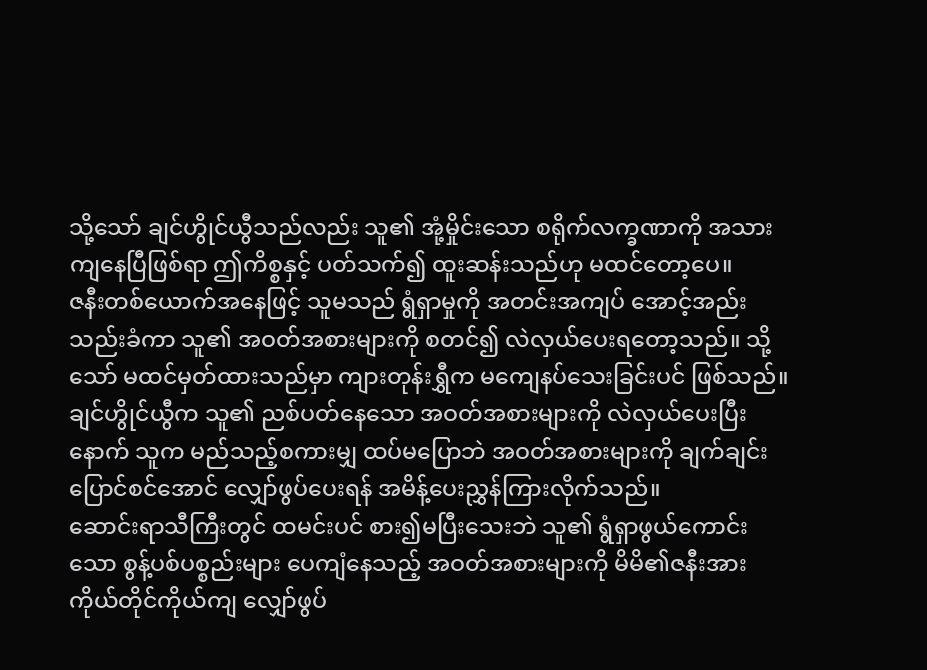သို့သော် ချင်ဟွိုင်ယွီသည်လည်း သူ၏ အုံ့မှိုင်းသော စရိုက်လက္ခဏာကို အသားကျနေပြီဖြစ်ရာ ဤကိစ္စနှင့် ပတ်သက်၍ ထူးဆန်းသည်ဟု မထင်တော့ပေ။
ဇနီးတစ်ယောက်အနေဖြင့် သူမသည် ရွံရှာမှုကို အတင်းအကျပ် အောင့်အည်းသည်းခံကာ သူ၏ အဝတ်အစားများကို စတင်၍ လဲလှယ်ပေးရတော့သည်။ သို့သော် မထင်မှတ်ထားသည်မှာ ကျားတုန်းရွှီက မကျေနပ်သေးခြင်းပင် ဖြစ်သည်။
ချင်ဟွိုင်ယွီက သူ၏ ညစ်ပတ်နေသော အဝတ်အစားများကို လဲလှယ်ပေးပြီးနောက် သူက မည်သည့်စကားမျှ ထပ်မပြောဘဲ အဝတ်အစားများကို ချက်ချင်း ပြောင်စင်အောင် လျှော်ဖွပ်ပေးရန် အမိန့်ပေးညွှန်ကြားလိုက်သည်။
ဆောင်းရာသီကြီးတွင် ထမင်းပင် စား၍မပြီးသေးဘဲ သူ၏ ရွံရှာဖွယ်ကောင်းသော စွန့်ပစ်ပစ္စည်းများ ပေကျံနေသည့် အဝတ်အစားများကို မိမိ၏ဇနီးအား ကိုယ်တိုင်ကိုယ်ကျ လျှော်ဖွပ်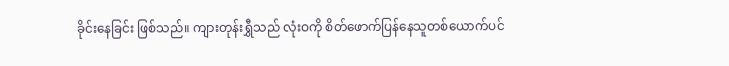ခိုင်းနေခြင်း ဖြစ်သည်။ ကျားတုန်းရွှီသည် လုံးဝကို စိတ်ဖောက်ပြန်နေသူတစ်ယောက်ပင်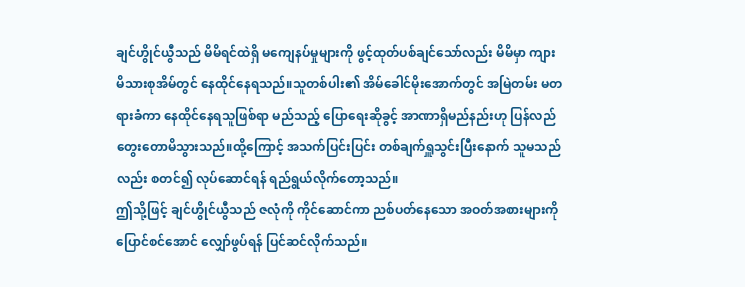ချင်ဟွိုင်ယွီသည် မိမိရင်ထဲရှိ မကျေနပ်မှုများကို ဖွင့်ထုတ်ပစ်ချင်သော်လည်း မိမိမှာ ကျားမိသားစုအိမ်တွင် နေထိုင်နေရသည်။သူတစ်ပါး၏ အိမ်ခေါင်မိုးအောက်တွင် အမြဲတမ်း မတရားခံကာ နေထိုင်နေရသူဖြစ်ရာ မည်သည့် ပြောရေးဆိုခွင့် အာဏာရှိမည်နည်းဟု ပြန်လည်တွေးတောမိသွားသည်။ထို့ကြောင့် အသက်ပြင်းပြင်း တစ်ချက်ရှူသွင်းပြီးနောက် သူမသည်လည်း စတင်၍ လုပ်ဆောင်ရန် ရည်ရွယ်လိုက်တော့သည်။
ဤသို့ဖြင့် ချင်ဟွိုင်ယွီသည် ဇလုံကို ကိုင်ဆောင်ကာ ညစ်ပတ်နေသော အဝတ်အစားများကို ပြောင်စင်အောင် လျှော်ဖွပ်ရန် ပြင်ဆင်လိုက်သည်။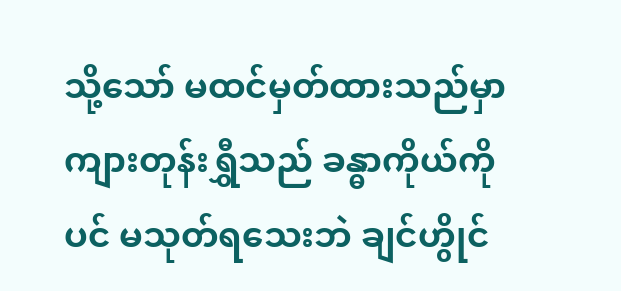သို့သော် မထင်မှတ်ထားသည်မှာ ကျားတုန်းရွှီသည် ခန္ဓာကိုယ်ကိုပင် မသုတ်ရသေးဘဲ ချင်ဟွိုင်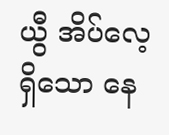ယွီ အိပ်လေ့ရှိသော နေ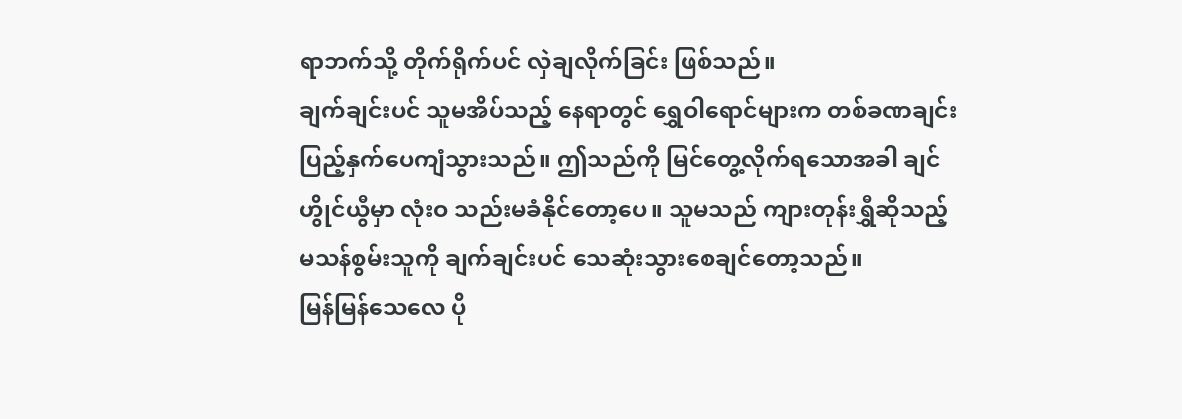ရာဘက်သို့ တိုက်ရိုက်ပင် လှဲချလိုက်ခြင်း ဖြစ်သည်။
ချက်ချင်းပင် သူမအိပ်သည့် နေရာတွင် ရွှေဝါရောင်များက တစ်ခဏချင်း ပြည့်နှက်ပေကျံသွားသည်။ ဤသည်ကို မြင်တွေ့လိုက်ရသောအခါ ချင်ဟွိုင်ယွီမှာ လုံးဝ သည်းမခံနိုင်တော့ပေ။ သူမသည် ကျားတုန်းရွှီဆိုသည့် မသန်စွမ်းသူကို ချက်ချင်းပင် သေဆုံးသွားစေချင်တော့သည်။
မြန်မြန်သေလေ ပို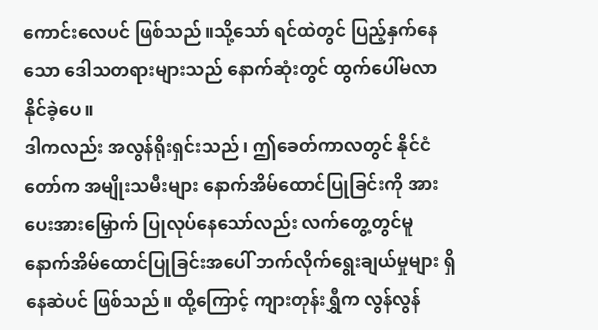ကောင်းလေပင် ဖြစ်သည်။သို့သော် ရင်ထဲတွင် ပြည့်နှက်နေသော ဒေါသတရားများသည် နောက်ဆုံးတွင် ထွက်ပေါ်မလာနိုင်ခဲ့ပေ။
ဒါကလည်း အလွန်ရိုးရှင်းသည်၊ ဤခေတ်ကာလတွင် နိုင်ငံတော်က အမျိုးသမီးများ နောက်အိမ်ထောင်ပြုခြင်းကို အားပေးအားမြှောက် ပြုလုပ်နေသော်လည်း လက်တွေ့တွင်မူ နောက်အိမ်ထောင်ပြုခြင်းအပေါ် ဘက်လိုက်ရွေးချယ်မှုများ ရှိနေဆဲပင် ဖြစ်သည်။ ထို့ကြောင့် ကျားတုန်းရွှီက လွန်လွန်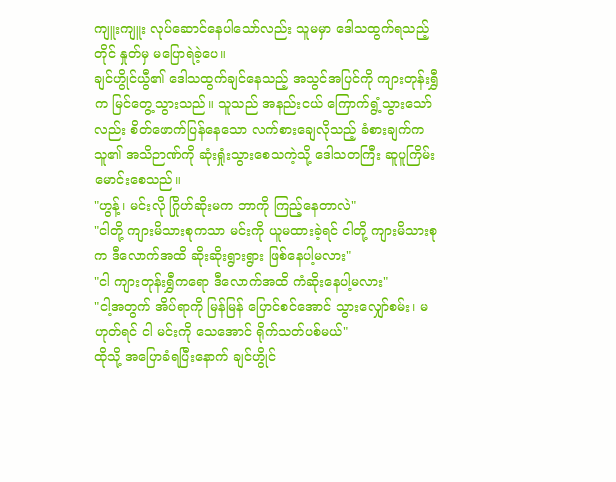ကျူးကျူး လုပ်ဆောင်နေပါသော်လည်း သူမမှာ ဒေါသထွက်ရသည့်တိုင် နှုတ်မှ မပြောရဲခဲ့ပေ။
ချင်ဟွိုင်ယွီ၏ ဒေါသထွက်ချင်နေသည့် အသွင်အပြင်ကို ကျားတုန်းရွှီက မြင်တွေ့သွားသည်။ သူသည် အနည်းငယ် ကြောက်ရွံ့သွားသော်လည်း စိတ်ဖောက်ပြန်နေသော လက်စားချေလိုသည့် ခံစားချက်က သူ၏ အသိဉာဏ်ကို ဆုံးရှုံးသွားစေသကဲ့သို့ ဒေါသတကြီး ဆူပူကြိမ်းမောင်းစေသည်။
"ဟွန့်၊ မင်းလို ဂြိုဟ်ဆိုးမက ဘာကို ကြည့်နေတာလဲ"
"ငါတို့ ကျားမိသားစုကသာ မင်းကို ယူမထားခဲ့ရင် ငါတို့ ကျားမိသားစုက ဒီလောက်အထိ ဆိုးဆိုးရွားရွား ဖြစ်နေပါ့မလား"
"ငါ ကျားတုန်းရွှီကရော ဒီလောက်အထိ ကံဆိုးနေပါ့မလား"
"ငါ့အတွက် အိပ်ရာကို မြန်မြန် ပြောင်စင်အောင် သွားလျှော်စမ်း၊ မဟုတ်ရင် ငါ မင်းကို သေအောင် ရိုက်သတ်ပစ်မယ်"
ထိုသို့ အပြောခံရပြီးနောက် ချင်ဟွိုင်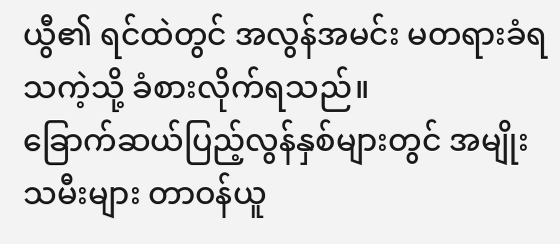ယွီ၏ ရင်ထဲတွင် အလွန်အမင်း မတရားခံရသကဲ့သို့ ခံစားလိုက်ရသည်။
ခြောက်ဆယ်ပြည့်လွန်နှစ်များတွင် အမျိုးသမီးများ တာဝန်ယူ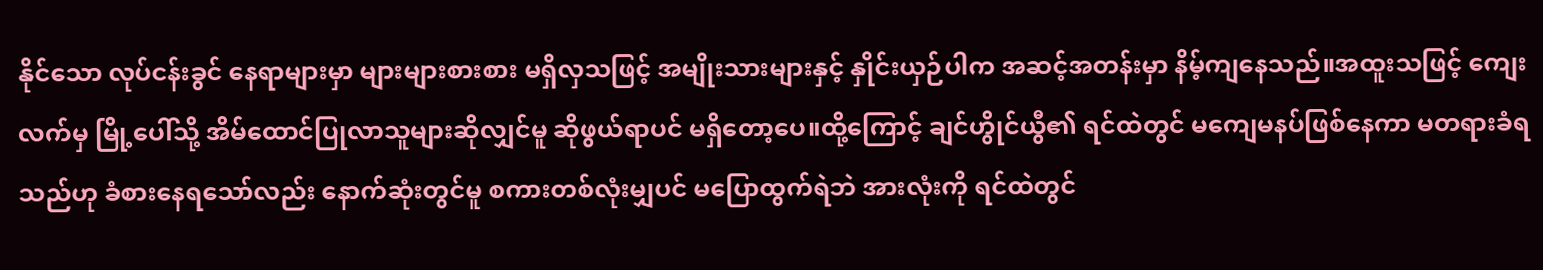နိုင်သော လုပ်ငန်းခွင် နေရာများမှာ များများစားစား မရှိလှသဖြင့် အမျိုးသားများနှင့် နှိုင်းယှဉ်ပါက အဆင့်အတန်းမှာ နိမ့်ကျနေသည်။အထူးသဖြင့် ကျေးလက်မှ မြို့ပေါ်သို့ အိမ်ထောင်ပြုလာသူများဆိုလျှင်မူ ဆိုဖွယ်ရာပင် မရှိတော့ပေ။ထို့ကြောင့် ချင်ဟွိုင်ယွီ၏ ရင်ထဲတွင် မကျေမနပ်ဖြစ်နေကာ မတရားခံရသည်ဟု ခံစားနေရသော်လည်း နောက်ဆုံးတွင်မူ စကားတစ်လုံးမျှပင် မပြောထွက်ရဲဘဲ အားလုံးကို ရင်ထဲတွင်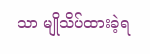သာ မျိုသိပ်ထားခဲ့ရ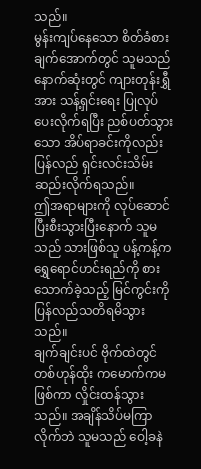သည်။
မွန်းကျပ်နေသော စိတ်ခံစားချက်အောက်တွင် သူမသည် နောက်ဆုံးတွင် ကျားတုန်းရွှီအား သန့်ရှင်းရေး ပြုလုပ်ပေးလိုက်ရပြီး ညစ်ပတ်သွားသော အိပ်ရာခင်းကိုလည်း ပြန်လည် ရှင်းလင်းသိမ်းဆည်းလိုက်ရသည်။
ဤအရာများကို လုပ်ဆောင်ပြီးစီးသွားပြီးနောက် သူမသည် သားဖြစ်သူ ပန့်ကန့်က ရွှေရောင်ဟင်းရည်ကို စားသောက်ခဲ့သည့် မြင်ကွင်းကို ပြန်လည်သတိရမိသွားသည်။
ချက်ချင်းပင် ဗိုက်ထဲတွင် တစ်ဟုန်ထိုး ကမောက်ကမဖြစ်ကာ လှိုင်းထန်သွားသည်။ အချိန်သိပ်မကြာလိုက်ဘဲ သူမသည် ဝေါ့ခနဲ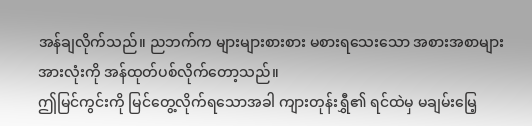အန်ချလိုက်သည်။ ညဘက်က များများစားစား မစားရသေးသော အစားအစာများအားလုံးကို အန်ထုတ်ပစ်လိုက်တော့သည်။
ဤမြင်ကွင်းကို မြင်တွေ့လိုက်ရသောအခါ ကျားတုန်းရွှီ၏ ရင်ထဲမှ မချမ်းမြေ့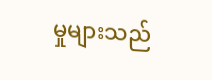မှုများသည်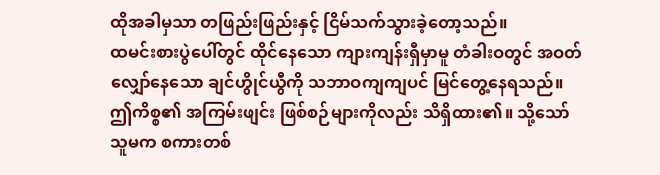ထိုအခါမှသာ တဖြည်းဖြည်းနှင့် ငြိမ်သက်သွားခဲ့တော့သည်။
ထမင်းစားပွဲပေါ်တွင် ထိုင်နေသော ကျားကျန်းရှီမှာမူ တံခါးဝတွင် အဝတ်လျှော်နေသော ချင်ဟွိုင်ယွီကို သဘာဝကျကျပင် မြင်တွေ့နေရသည်။ ဤကိစ္စ၏ အကြမ်းဖျင်း ဖြစ်စဉ်များကိုလည်း သိရှိထား၏။ သို့သော် သူမက စကားတစ်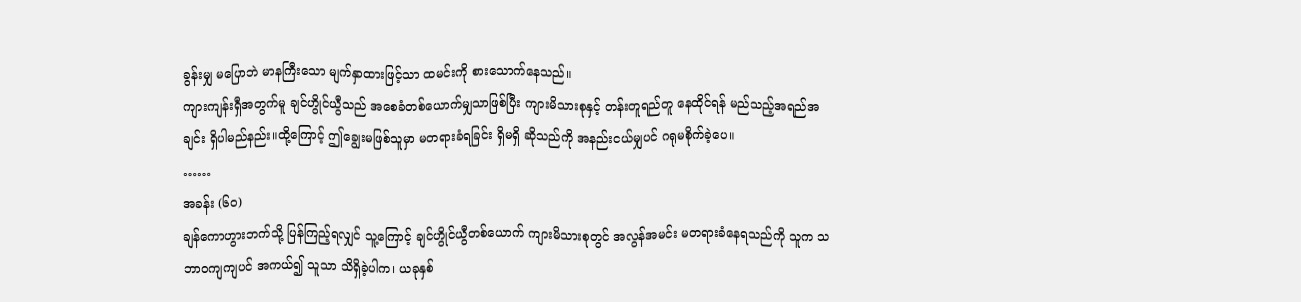ခွန်းမျှ မပြောဘဲ မာနကြီးသော မျက်နှာထားဖြင့်သာ ထမင်းကို စားသောက်နေသည်။
ကျားကျန်းရှီအတွက်မူ ချင်ဟွိုင်ယွီသည် အစေခံတစ်ယောက်မျှသာဖြစ်ပြီး ကျားမိသားစုနှင့် တန်းတူရည်တူ နေထိုင်ရန် မည်သည့်အရည်အချင်း ရှိပါမည်နည်း။ထို့ကြောင့် ဤချွေးမဖြစ်သူမှာ မတရားခံရခြင်း ရှိမရှိ ဆိုသည်ကို အနည်းငယ်မျှပင် ဂရုမစိုက်ခဲ့ပေ။
……
အခန်း (၆၀)
ချန်ကောဟွားဘက်သို့ ပြန်ကြည့်ရလျှင် သူ့ကြောင့် ချင်ဟွိုင်ယွီတစ်ယောက် ကျားမိသားစုတွင် အလွန်အမင်း မတရားခံနေရသည်ကို သူက သဘာဝကျကျပင် အကယ်၍ သူသာ သိရှိခဲ့ပါက၊ ယခုနှစ်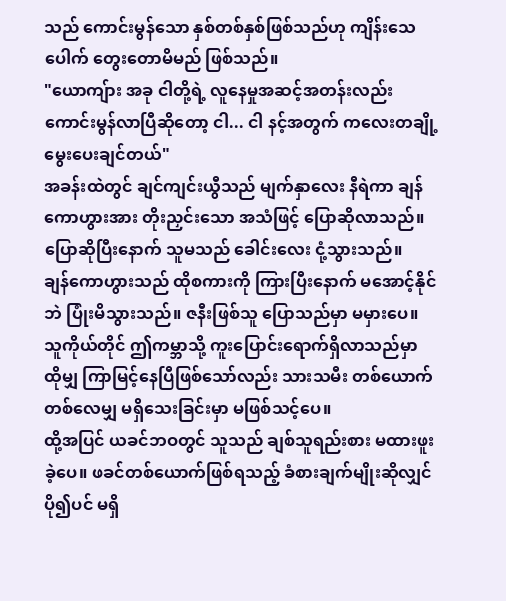သည် ကောင်းမွန်သော နှစ်တစ်နှစ်ဖြစ်သည်ဟု ကျိန်းသေပေါက် တွေးတောမိမည် ဖြစ်သည်။
"ယောကျ်ား အခု ငါတို့ရဲ့ လူနေမှုအဆင့်အတန်းလည်း ကောင်းမွန်လာပြီဆိုတော့ ငါ... ငါ နင့်အတွက် ကလေးတချို့ မွေးပေးချင်တယ်"
အခန်းထဲတွင် ချင်ကျင်းယွီသည် မျက်နှာလေး နီရဲကာ ချန်ကောဟွားအား တိုးညှင်းသော အသံဖြင့် ပြောဆိုလာသည်။ ပြောဆိုပြီးနောက် သူမသည် ခေါင်းလေး ငုံ့သွားသည်။
ချန်ကောဟွားသည် ထိုစကားကို ကြားပြီးနောက် မအောင့်နိုင်ဘဲ ပြုံးမိသွားသည်။ ဇနီးဖြစ်သူ ပြောသည်မှာ မမှားပေ။ သူကိုယ်တိုင် ဤကမ္ဘာသို့ ကူးပြောင်းရောက်ရှိလာသည်မှာ ထိုမျှ ကြာမြင့်နေပြီဖြစ်သော်လည်း သားသမီး တစ်ယောက်တစ်လေမျှ မရှိသေးခြင်းမှာ မဖြစ်သင့်ပေ။
ထို့အပြင် ယခင်ဘဝတွင် သူသည် ချစ်သူရည်းစား မထားဖူးခဲ့ပေ။ ဖခင်တစ်ယောက်ဖြစ်ရသည့် ခံစားချက်မျိုးဆိုလျှင် ပို၍ပင် မရှိ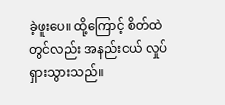ခဲ့ဖူးပေ။ ထို့ကြောင့် စိတ်ထဲတွင်လည်း အနည်းငယ် လှုပ်ရှားသွားသည်။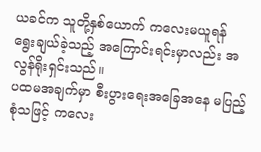ယခင်က သူတို့နှစ်ယောက် ကလေးမယူရန် ရွေးချယ်ခဲ့သည့် အကြောင်းရင်းမှာလည်း အလွန်ရိုးရှင်းသည်။
ပထမအချက်မှာ စီးပွားရေးအခြေအနေ မပြည့်စုံသဖြင့် ကလေး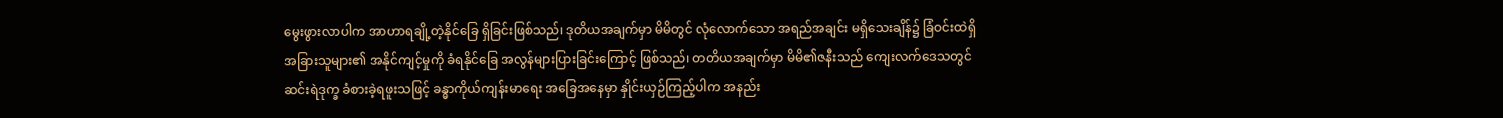မွေးဖွားလာပါက အာဟာရချို့တဲ့နိုင်ခြေ ရှိခြင်းဖြစ်သည်၊ ဒုတိယအချက်မှာ မိမိတွင် လုံလောက်သော အရည်အချင်း မရှိသေးချိန်၌ ခြံဝင်းထဲရှိ အခြားသူများ၏ အနိုင်ကျင့်မှုကို ခံရနိုင်ခြေ အလွန်များပြားခြင်းကြောင့် ဖြစ်သည်၊ တတိယအချက်မှာ မိမိ၏ဇနီးသည် ကျေးလက်ဒေသတွင် ဆင်းရဲဒုက္ခ ခံစားခဲ့ရဖူးသဖြင့် ခန္ဓာကိုယ်ကျန်းမာရေး အခြေအနေမှာ နှိုင်းယှဉ်ကြည့်ပါက အနည်း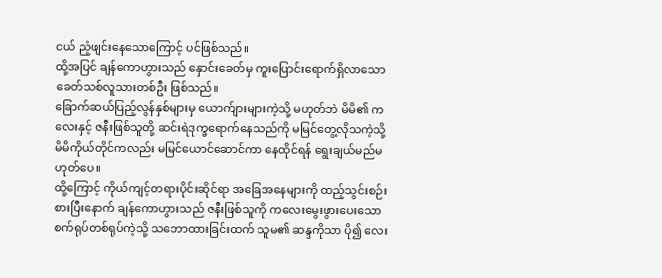ငယ် ညံ့ဖျင်းနေသောကြောင့် ပင်ဖြစ်သည်။
ထို့အပြင် ချန်ကောဟွားသည် နှောင်းခေတ်မှ ကူးပြောင်းရောက်ရှိလာသော ခေတ်သစ်လူသားတစ်ဦး ဖြစ်သည်။
ခြောက်ဆယ်ပြည့်လွန်နှစ်များမှ ယောက်ျားများကဲ့သို့ မဟုတ်ဘဲ မိမိ၏ ကလေးနှင့် ဇနီးဖြစ်သူတို့ ဆင်းရဲဒုက္ခရောက်နေသည်ကို မမြင်တွေ့လိုသကဲ့သို့ မိမိကိုယ်တိုင်ကလည်း မမြင်ယောင်ဆောင်ကာ နေထိုင်ရန် ရွေးချယ်မည်မဟုတ်ပေ။
ထို့ကြောင့် ကိုယ်ကျင့်တရားပိုင်းဆိုင်ရာ အခြေအနေများကို ထည့်သွင်းစဉ်းစားပြီးနောက် ချန်ကောဟွားသည် ဇနီးဖြစ်သူကို ကလေးမွေးဖွားပေးသော စက်ရုပ်တစ်ရုပ်ကဲ့သို့ သဘောထားခြင်းထက် သူမ၏ ဆန္ဒကိုသာ ပို၍ လေး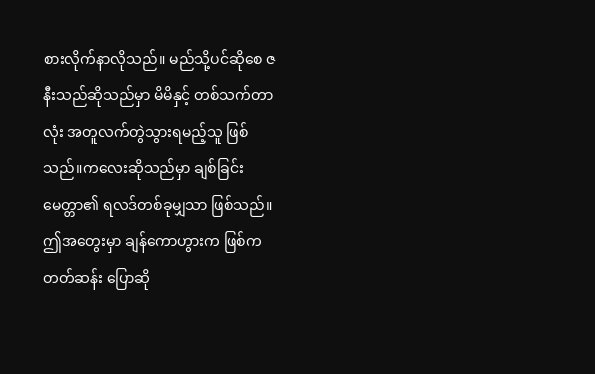စားလိုက်နာလိုသည်။ မည်သို့ပင်ဆိုစေ ဇနီးသည်ဆိုသည်မှာ မိမိနှင့် တစ်သက်တာလုံး အတူလက်တွဲသွားရမည့်သူ ဖြစ်သည်။ကလေးဆိုသည်မှာ ချစ်ခြင်းမေတ္တာ၏ ရလဒ်တစ်ခုမျှသာ ဖြစ်သည်။
ဤအတွေးမှာ ချန်ကောဟွားက ဖြစ်ကတတ်ဆန်း ပြောဆို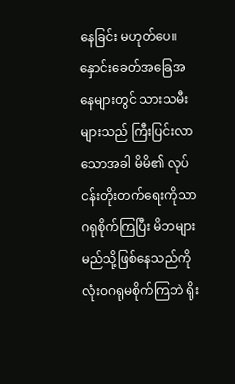နေခြင်း မဟုတ်ပေ။ နှောင်းခေတ်အခြေအနေများတွင် သားသမီး များသည် ကြီးပြင်းလာသောအခါ မိမိ၏ လုပ်ငန်းတိုးတက်ရေးကိုသာ ဂရုစိုက်ကြပြီး မိဘများ မည်သို့ဖြစ်နေသည်ကို လုံးဝဂရုမစိုက်ကြဘဲ ရိုး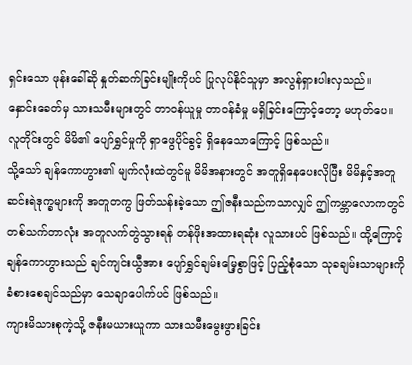ရှင်းသော ဖုန်းခေါ်ဆို နှုတ်ဆက်ခြင်းမျိုးကိုပင် ပြုလုပ်နိုင်သူမှာ အလွန်ရှားပါးလှသည်။
နှောင်းခေတ်မှ သားသမီးများတွင် တာဝန်ယူမှု တာဝန်ခံမှု မရှိခြင်းကြောင့်တော့ မဟုတ်ပေ။ လူတိုင်းတွင် မိမိ၏ ပျော်ရွှင်မှုကို ရှာဖွေပိုင်ခွင့် ရှိနေသောကြောင့် ဖြစ်သည်။
သို့သော် ချန်ကောဟွား၏ မျက်လုံးထဲတွင်မူ မိမိအနားတွင် အတူရှိနေပေးလိုပြီး မိမိနှင့်အတူ ဆင်းရဲဒုက္ခများကို အတူတကွ ဖြတ်သန်းခဲ့သော ဤဇနီးသည်ကသာလျှင် ဤကမ္ဘာလောကတွင် တစ်သက်တာလုံး အတူလက်တွဲသွားရန် တန်ဖိုးအထားရဆုံး လူသားပင် ဖြစ်သည်။ ထို့ကြောင့် ချန်ကောဟွားသည် ချင်ကျင်းယွီအား ပျော်ရွှင်ချမ်းမြေ့စွာဖြင့် ပြည့်စုံသော သုခချမ်းသာများကို ခံစားစေချင်သည်မှာ သေချာပေါက်ပင် ဖြစ်သည်။
ကျားမိသားစုကဲ့သို့ ဇနီးမယားယူကာ သားသမီးမွေးဖွားခြင်း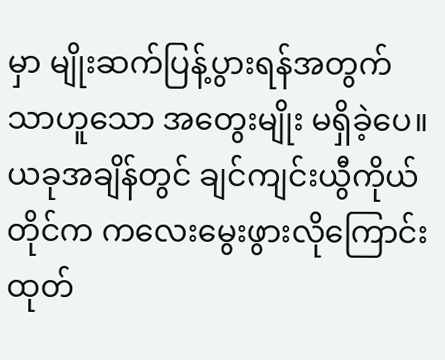မှာ မျိုးဆက်ပြန့်ပွားရန်အတွက်သာဟူသော အတွေးမျိုး မရှိခဲ့ပေ။
ယခုအချိန်တွင် ချင်ကျင်းယွီကိုယ်တိုင်က ကလေးမွေးဖွားလိုကြောင်း ထုတ်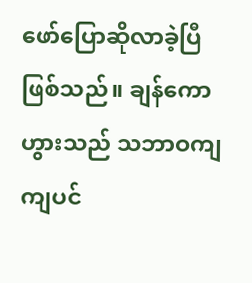ဖော်ပြောဆိုလာခဲ့ပြီ ဖြစ်သည်။ ချန်ကောဟွားသည် သဘာဝကျကျပင်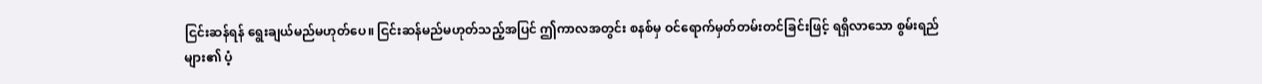ငြင်းဆန်ရန် ရွေးချယ်မည်မဟုတ်ပေ။ ငြင်းဆန်မည်မဟုတ်သည့်အပြင် ဤကာလအတွင်း စနစ်မှ ဝင်ရောက်မှတ်တမ်းတင်ခြင်းဖြင့် ရရှိလာသော စွမ်းရည်များ၏ ပံ့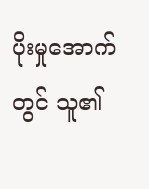ပိုးမှုအောက်တွင် သူ၏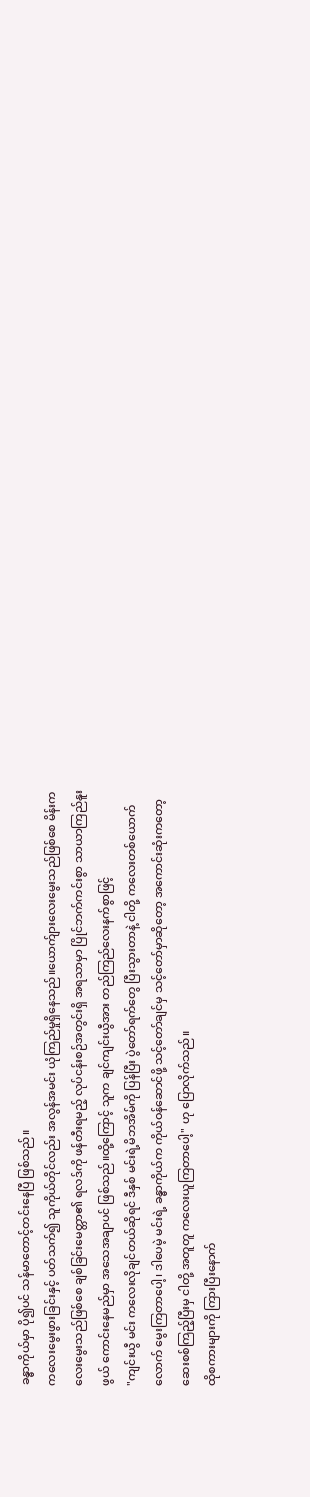ခန္ဓာကိုယ်မှာ ပို၍ပင် သန်မာတောင့်တင်းနေပြီ ဖြစ်သည်။
ကလေးမွေးဖွားခြင်းနှင့် ပတ်သက်၍ သူကိုယ်တိုင်လည်း အလွန်အမင်း ယုံကြည်မှုရှိနေသည်။ယောက်ျားလေးမွေးသည်ဖြစ်စေ မိန်းကလေးမွေးသည်ဖြစ်စေ ချစ်ခြင်းမေတ္တာ၏ ရလဒ်ကို ဖန်တီးရမည့် လုပ်ငန်းစဉ်အတွင်းရှိ အရသာမှာ ပြိုင်ဘက်ကင်းစွာ သာယာကြည်နူးဖွယ် ကောင်းနေမည်မှာ အသေအချာပင် ဖြစ်သည်။ထို့ကြောင့် သူက ချင်ကျင်းယွီအား တည်ကြည်လေးနက်စွာဖြင့်
"ကျင်းယွီ မင်း ကလေးလိုချင်တယ်ဆိုရင် ဒီနှစ် မင်းရဲ့မိဘအိမ်ကို ပြန်ပြီး ပွဲတော်ရက်တွေ ပြီးသွားတာနဲ့ ငါတို့ ကလေးတစ်ယောက်လောက် မွေးကြတာပေါ့၊ ဒါပေမဲ့ မင်းရဲ့ ခန္ဓာကိုယ်က ကိုယ်ဝန်ဆောင်ဖို့ သင့်တော်ချင်မှ သင့်တော်မှာဆိုတော့ အကောင်းဆုံးကတော့ ဆေးစစ်ကြည့်ပြီးမှ ငါတို့ အတူတူ ကလေးယူကြတာပေါ့" ဟု ပြောလိုက်သည်။
ထိုစကားများကို ကြားပြီးနောက်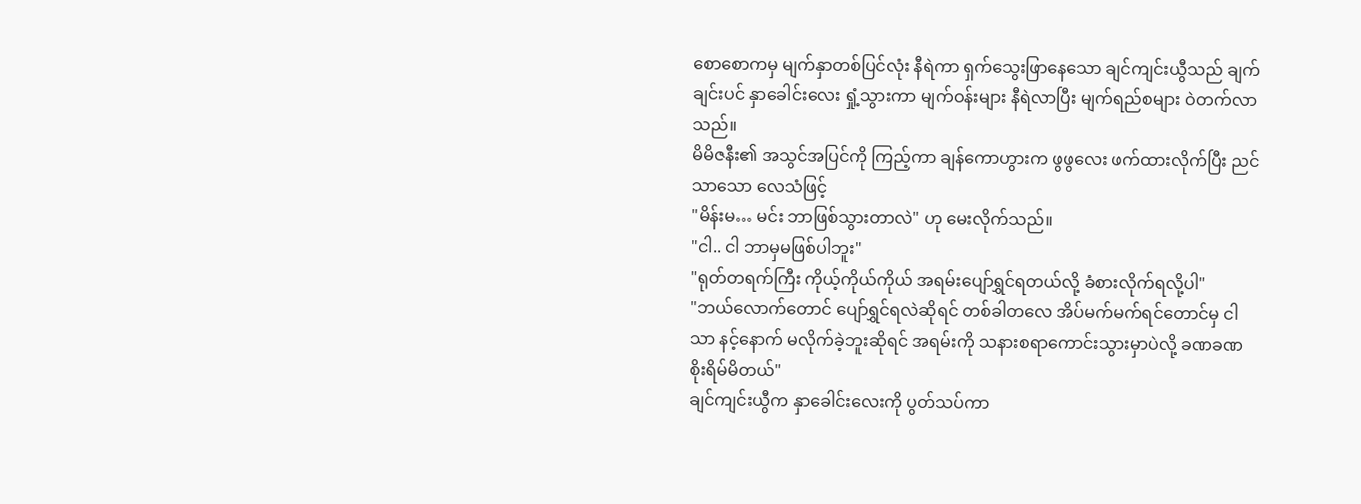စောစောကမှ မျက်နှာတစ်ပြင်လုံး နီရဲကာ ရှက်သွေးဖြာနေသော ချင်ကျင်းယွီသည် ချက်ချင်းပင် နှာခေါင်းလေး ရှုံ့သွားကာ မျက်ဝန်းများ နီရဲလာပြီး မျက်ရည်စများ ဝဲတက်လာသည်။
မိမိဇနီး၏ အသွင်အပြင်ကို ကြည့်ကာ ချန်ကောဟွားက ဖွဖွလေး ဖက်ထားလိုက်ပြီး ညင်သာသော လေသံဖြင့်
"မိန်းမ… မင်း ဘာဖြစ်သွားတာလဲ" ဟု မေးလိုက်သည်။
"ငါ.. ငါ ဘာမှမဖြစ်ပါဘူး"
"ရုတ်တရက်ကြီး ကိုယ့်ကိုယ်ကိုယ် အရမ်းပျော်ရွှင်ရတယ်လို့ ခံစားလိုက်ရလို့ပါ"
"ဘယ်လောက်တောင် ပျော်ရွှင်ရလဲဆိုရင် တစ်ခါတလေ အိပ်မက်မက်ရင်တောင်မှ ငါသာ နင့်နောက် မလိုက်ခဲ့ဘူးဆိုရင် အရမ်းကို သနားစရာကောင်းသွားမှာပဲလို့ ခဏခဏ စိုးရိမ်မိတယ်"
ချင်ကျင်းယွီက နှာခေါင်းလေးကို ပွတ်သပ်ကာ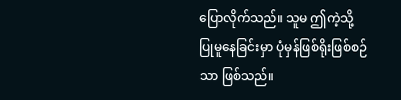ပြောလိုက်သည်။ သူမ ဤကဲ့သို့ ပြုမူနေခြင်းမှာ ပုံမှန်ဖြစ်ရိုးဖြစ်စဉ်သာ ဖြစ်သည်။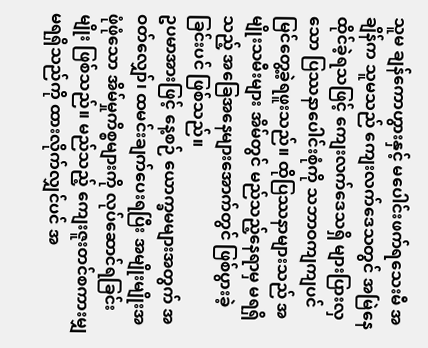သူမ ချန်ကောဟွားနှင့် မပေါင်းဖက်ရသေးမီ အချိန်က သူမသည် ကျေးလက်ဒေသတွင် အမြဲနေထိုင်ခဲ့ရသဖြင့် ကျေးလက်ဒေသရှိ များပြားလှသော ပြဿနာပေါင်းစုံကို သဘာဝကျကျပင် မြင်တွေ့ခဲ့ရဖူးသည်။ ထိုပြဿနာများသည် အမျိုးသမီးများ အိမ်တွင် မည်သည့်နေရာမှ မရရှိသည့် အခြေအနေများအောက်တွင် ဖြစ်ပွားခဲ့ခြင်းပင် ဖြစ်သည်။
ဥပမာအားဖြင့် နေ့စဉ် ယောက္ခမများအတွက် အဝတ်လျှော်၊ ထမင်းချက်ပေးရပြီး အမျိုးမျိုးအဖုံဖုံသော အိမ်မှုကိစ္စများကို လုပ်ဆောင်ရခြင်းမျိုး ဖြစ်သည်။ မည်သည့် ကျေးဇူးတင်စကားမျှ မရရှိသည်ကို ထားလိုက်လျှင်ပင် အ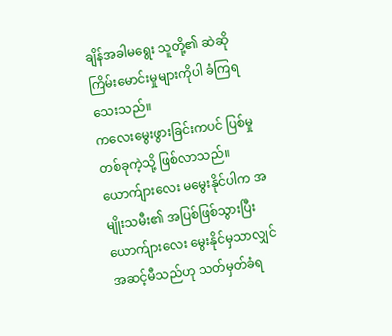ချိန်အခါမရွေး သူတို့၏ ဆဲဆိုကြိမ်းမောင်းမှုများကိုပါ ခံကြရသေးသည်။
ကလေးမွေးဖွားခြင်းကပင် ပြစ်မှုတစ်ခုကဲ့သို့ ဖြစ်လာသည်။ ယောက်ျားလေး မမွေးနိုင်ပါက အမျိုးသမီး၏ အပြစ်ဖြစ်သွားပြီး ယောက်ျားလေး မွေးနိုင်မှသာလျှင် အဆင့်မီသည်ဟု သတ်မှတ်ခံရ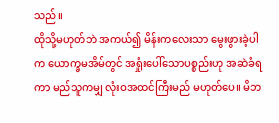သည်။
ထိုသို့မဟုတ်ဘဲ အကယ်၍ မိန်းကလေးသာ မွေးဖွားခဲ့ပါက ယောက္ခမအိမ်တွင် အရှုံးပေါ်သောပစ္စည်းဟု အဆဲခံရကာ မည်သူကမျှ လုံးဝအထင်ကြီးမည် မဟုတ်ပေ။ မိဘ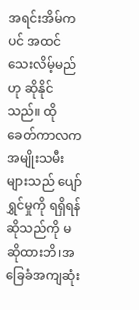အရင်းအိမ်ကပင် အထင်သေးလိမ့်မည်ဟု ဆိုနိုင်သည်။ ထိုခေတ်ကာလက အမျိုးသမီးများသည် ပျော်ရွှင်မှုကို ရရှိရန်ဆိုသည်ကို မဆိုထားဘိ၊အခြေခံအကျဆုံး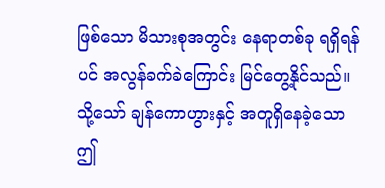ဖြစ်သော မိသားစုအတွင်း နေရာတစ်ခု ရရှိရန်ပင် အလွန်ခက်ခဲကြောင်း မြင်တွေ့နိုင်သည်။
သို့သော် ချန်ကောဟွားနှင့် အတူရှိနေခဲ့သော ဤ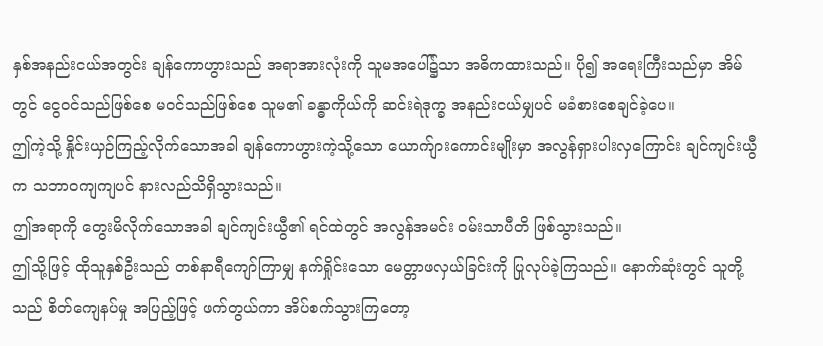နှစ်အနည်းငယ်အတွင်း ချန်ကောဟွားသည် အရာအားလုံးကို သူမအပေါ်၌သာ အဓိကထားသည်။ ပို၍ အရေးကြီးသည်မှာ အိမ်တွင် ငွေဝင်သည်ဖြစ်စေ မဝင်သည်ဖြစ်စေ သူမ၏ ခန္ဓာကိုယ်ကို ဆင်းရဲဒုက္ခ အနည်းငယ်မျှပင် မခံစားစေချင်ခဲ့ပေ။
ဤကဲ့သို့ နှိုင်းယှဉ်ကြည့်လိုက်သောအခါ ချန်ကောဟွားကဲ့သို့သော ယောက်ျားကောင်းမျိုးမှာ အလွန်ရှားပါးလှကြောင်း ချင်ကျင်းယွီက သဘာဝကျကျပင် နားလည်သိရှိသွားသည်။
ဤအရာကို တွေးမိလိုက်သောအခါ ချင်ကျင်းယွီ၏ ရင်ထဲတွင် အလွန်အမင်း ဝမ်းသာပီတိ ဖြစ်သွားသည်။
ဤသို့ဖြင့် ထိုသူနှစ်ဦးသည် တစ်နာရီကျော်ကြာမျှ နက်ရှိုင်းသော မေတ္တာဖလှယ်ခြင်းကို ပြုလုပ်ခဲ့ကြသည်။ နောက်ဆုံးတွင် သူတို့သည် စိတ်ကျေနပ်မှု အပြည့်ဖြင့် ဖက်တွယ်ကာ အိပ်စက်သွားကြတော့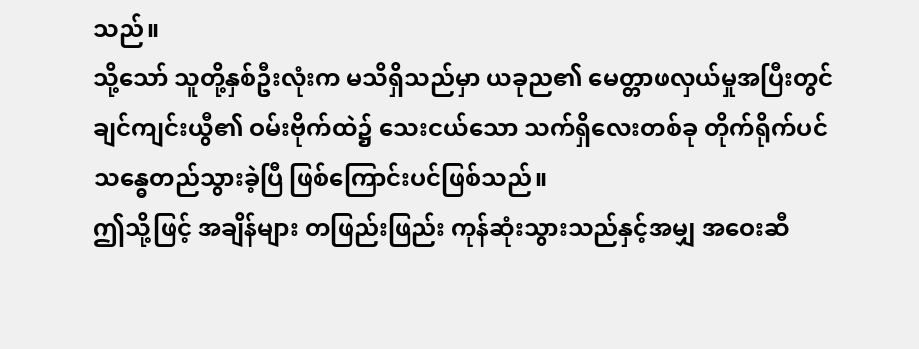သည်။
သို့သော် သူတို့နှစ်ဦးလုံးက မသိရှိသည်မှာ ယခုည၏ မေတ္တာဖလှယ်မှုအပြီးတွင် ချင်ကျင်းယွီ၏ ဝမ်းဗိုက်ထဲ၌ သေးငယ်သော သက်ရှိလေးတစ်ခု တိုက်ရိုက်ပင် သန္ဓေတည်သွားခဲ့ပြီ ဖြစ်ကြောင်းပင်ဖြစ်သည်။
ဤသို့ဖြင့် အချိန်များ တဖြည်းဖြည်း ကုန်ဆုံးသွားသည်နှင့်အမျှ အဝေးဆီ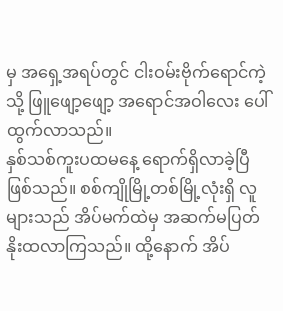မှ အရှေ့အရပ်တွင် ငါးဝမ်းဗိုက်ရောင်ကဲ့သို့ ဖြူဖျော့ဖျော့ အရောင်အဝါလေး ပေါ်ထွက်လာသည်။
နှစ်သစ်ကူးပထမနေ့ ရောက်ရှိလာခဲ့ပြီ ဖြစ်သည်။ စစ်ကျိုမြို့တစ်မြို့လုံးရှိ လူများသည် အိပ်မက်ထဲမှ အဆက်မပြတ် နိုးထလာကြသည်။ ထို့နောက် အိပ်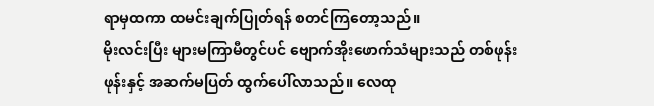ရာမှထကာ ထမင်းချက်ပြုတ်ရန် စတင်ကြတော့သည်။
မိုးလင်းပြီး များမကြာမီတွင်ပင် ဗျောက်အိုးဖောက်သံများသည် တစ်ဖုန်းဖုန်းနှင့် အဆက်မပြတ် ထွက်ပေါ်လာသည်။ လေထု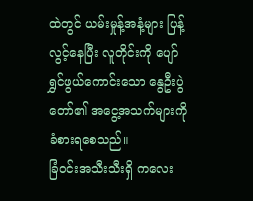ထဲတွင် ယမ်းမှုန့်အနံ့များ ပြန့်လွင့်နေပြီး လူတိုင်းကို ပျော်ရွှင်ဖွယ်ကောင်းသော နွေဦးပွဲတော်၏ အငွေ့အသက်များကို ခံစားရစေသည်။
ခြံဝင်းအသီးသီးရှိ ကလေး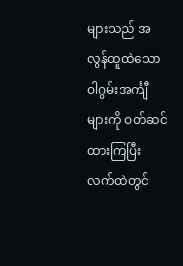များသည် အလွန်ထူထဲသော ဝါဂွမ်းအင်္ကျီများကို ဝတ်ဆင်ထားကြပြီး လက်ထဲတွင်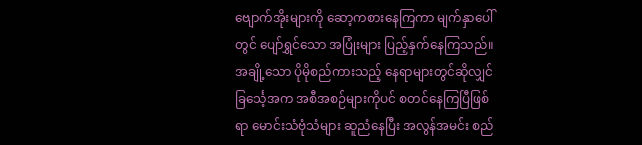ဗျောက်အိုးများကို ဆော့ကစားနေကြကာ မျက်နှာပေါ်တွင် ပျော်ရွှင်သော အပြုံးများ ပြည့်နှက်နေကြသည်။
အချို့သော ပိုမိုစည်ကားသည့် နေရာများတွင်ဆိုလျှင် ခြင်္သေ့အက အစီအစဉ်များကိုပင် စတင်နေကြပြီဖြစ်ရာ မောင်းသံဗုံသံများ ဆူညံနေပြီး အလွန်အမင်း စည်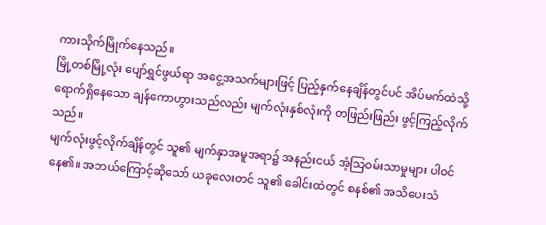ကားသိုက်မြိုက်နေသည်။
မြို့တစ်မြို့လုံး ပျော်ရွှင်ဖွယ်ရာ အငွေ့အသက်များဖြင့် ပြည့်နှက်နေချိန်တွင်ပင် အိပ်မက်ထဲသို့ ရောက်ရှိနေသော ချန်ကောဟွားသည်လည်း မျက်လုံးနှစ်လုံးကို တဖြည်းဖြည်း ဖွင့်ကြည့်လိုက်သည်။
မျက်လုံးဖွင့်လိုက်ချိန်တွင် သူ၏ မျက်နှာအမူအရာ၌ အနည်းငယ် အံ့သြဝမ်းသာမှုများ ပါဝင်နေ၏။ အဘယ်ကြောင့်ဆိုသော် ယခုလေးတင် သူ၏ ခေါင်းထဲတွင် စနစ်၏ အသိပေးသံ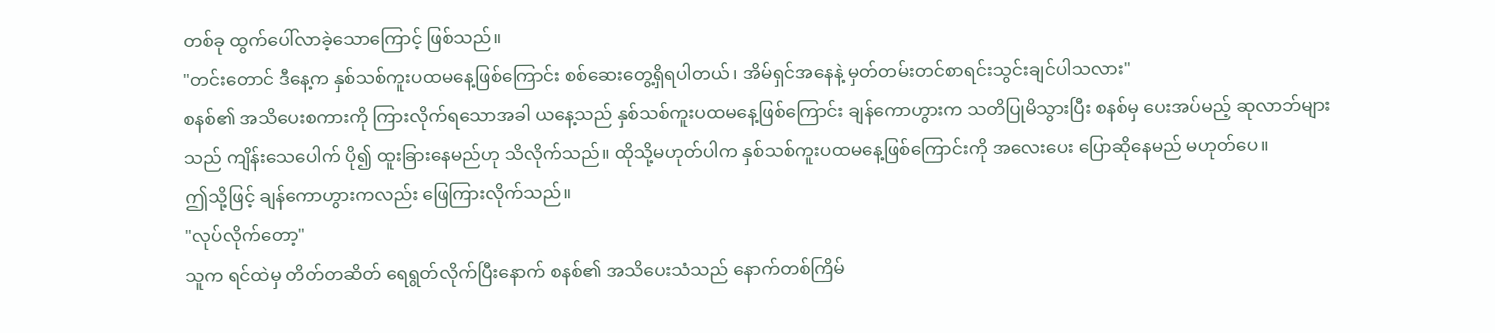တစ်ခု ထွက်ပေါ်လာခဲ့သောကြောင့် ဖြစ်သည်။
"တင်းတောင် ဒီနေ့က နှစ်သစ်ကူးပထမနေ့ဖြစ်ကြောင်း စစ်ဆေးတွေ့ရှိရပါတယ်၊ အိမ်ရှင်အနေနဲ့ မှတ်တမ်းတင်စာရင်းသွင်းချင်ပါသလား"
စနစ်၏ အသိပေးစကားကို ကြားလိုက်ရသောအခါ ယနေ့သည် နှစ်သစ်ကူးပထမနေ့ဖြစ်ကြောင်း ချန်ကောဟွားက သတိပြုမိသွားပြီး စနစ်မှ ပေးအပ်မည့် ဆုလာဘ်များသည် ကျိန်းသေပေါက် ပို၍ ထူးခြားနေမည်ဟု သိလိုက်သည်။ ထိုသို့မဟုတ်ပါက နှစ်သစ်ကူးပထမနေ့ဖြစ်ကြောင်းကို အလေးပေး ပြောဆိုနေမည် မဟုတ်ပေ။
ဤသို့ဖြင့် ချန်ကောဟွားကလည်း ဖြေကြားလိုက်သည်။
"လုပ်လိုက်တော့"
သူက ရင်ထဲမှ တိတ်တဆိတ် ရေရွတ်လိုက်ပြီးနောက် စနစ်၏ အသိပေးသံသည် နောက်တစ်ကြိမ်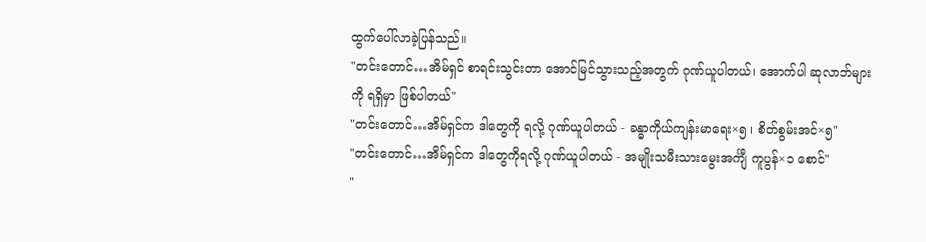ထွက်ပေါ်လာခဲ့ပြန်သည်။
"တင်းတောင်…အိမ်ရှင် စာရင်းသွင်းတာ အောင်မြင်သွားသည့်အတွက် ဂုဏ်ယူပါတယ်၊ အောက်ပါ ဆုလာဘ်များကို ရရှိမှာ ဖြစ်ပါတယ်"
"တင်းတောင်…အိမ်ရှင်က ဒါတွေကို ရလို့ ဂုဏ်ယူပါတယ် - ခန္ဓာကိုယ်ကျန်းမာရေး×၅ ၊ စိတ်စွမ်းအင်×၅"
"တင်းတောင်…အိမ်ရှင်က ဒါတွေကိုရလို့ ဂုဏ်ယူပါတယ် - အမျိုးသမီးသားမွေးအင်္ကျီ ကူပွန်×၁ စောင်"
"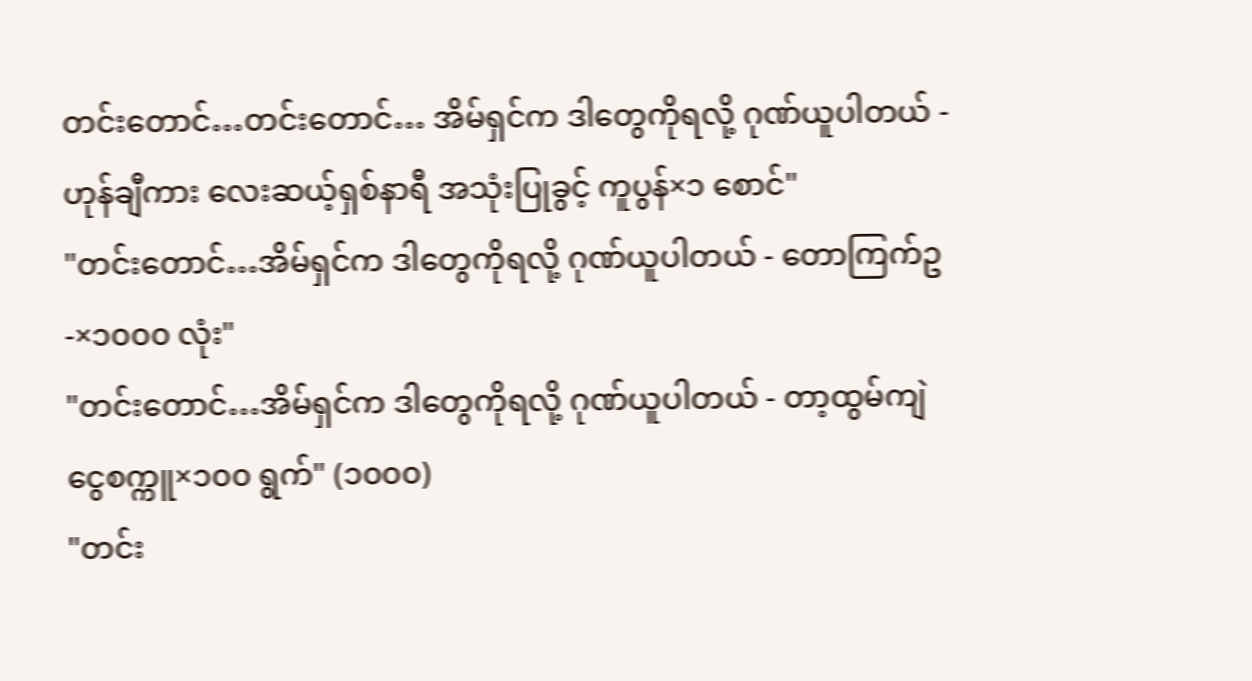တင်းတောင်…တင်းတောင်… အိမ်ရှင်က ဒါတွေကိုရလို့ ဂုဏ်ယူပါတယ် - ဟုန်ချီကား လေးဆယ့်ရှစ်နာရီ အသုံးပြုခွင့် ကူပွန်×၁ စောင်"
"တင်းတောင်…အိမ်ရှင်က ဒါတွေကိုရလို့ ဂုဏ်ယူပါတယ် - တောကြက်ဥ-×၁၀၀၀ လုံး"
"တင်းတောင်…အိမ်ရှင်က ဒါတွေကိုရလို့ ဂုဏ်ယူပါတယ် - တာ့ထွမ်ကျဲ ငွေစက္ကူ×၁၀၀ ရွက်" (၁၀၀၀)
"တင်း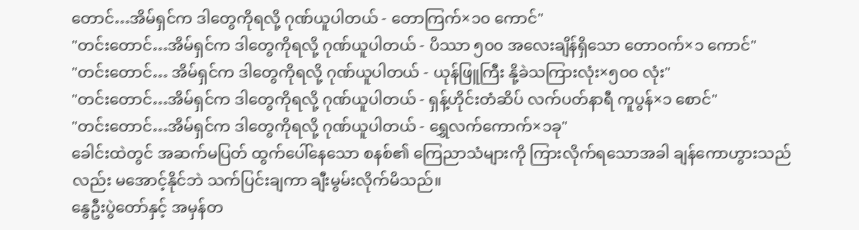တောင်…အိမ်ရှင်က ဒါတွေကိုရလို့ ဂုဏ်ယူပါတယ် - တောကြက်×၁၀ ကောင်"
"တင်းတောင်…အိမ်ရှင်က ဒါတွေကိုရလို့ ဂုဏ်ယူပါတယ် - ပိဿာ ၅၀၀ အလေးချိန်ရှိသော တောဝက်×၁ ကောင်"
"တင်းတောင်… အိမ်ရှင်က ဒါတွေကိုရလို့ ဂုဏ်ယူပါတယ် - ယုန်ဖြူကြီး နို့ခဲသကြားလုံး×၅၀၀ လုံး"
"တင်းတောင်…အိမ်ရှင်က ဒါတွေကိုရလို့ ဂုဏ်ယူပါတယ် - ရှန့်ဟိုင်းတံဆိပ် လက်ပတ်နာရီ ကူပွန်×၁ စောင်"
"တင်းတောင်…အိမ်ရှင်က ဒါတွေကိုရလို့ ဂုဏ်ယူပါတယ် - ရွှေလက်ကောက်×၁ခု"
ခေါင်းထဲတွင် အဆက်မပြတ် ထွက်ပေါ်နေသော စနစ်၏ ကြေညာသံများကို ကြားလိုက်ရသောအခါ ချန်ကောဟွားသည်လည်း မအောင့်နိုင်ဘဲ သက်ပြင်းချကာ ချီးမွမ်းလိုက်မိသည်။
နွေဦးပွဲတော်နှင့် အမှန်တ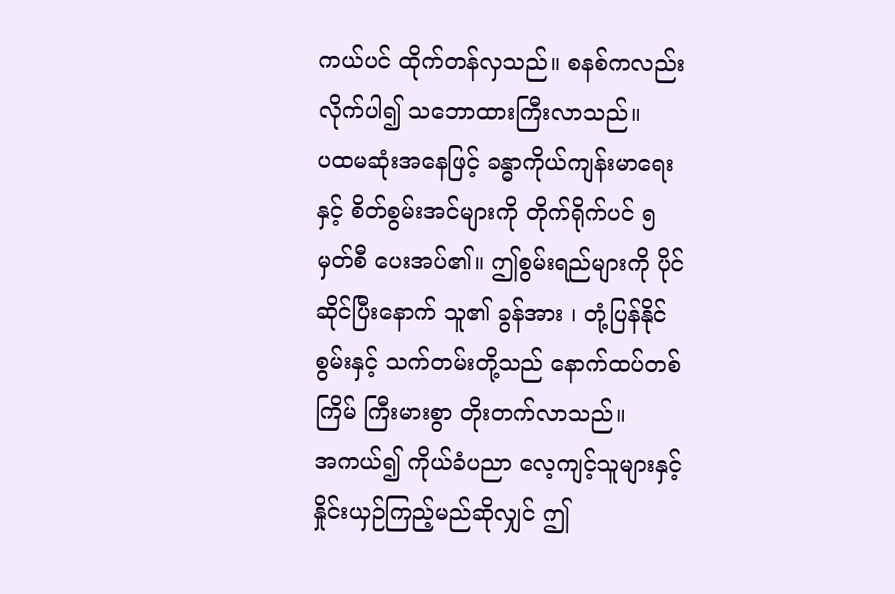ကယ်ပင် ထိုက်တန်လှသည်။ စနစ်ကလည်း လိုက်ပါ၍ သဘောထားကြီးလာသည်။
ပထမဆုံးအနေဖြင့် ခန္ဓာကိုယ်ကျန်းမာရေးနှင့် စိတ်စွမ်းအင်များကို တိုက်ရိုက်ပင် ၅ မှတ်စီ ပေးအပ်၏။ ဤစွမ်းရည်များကို ပိုင်ဆိုင်ပြီးနောက် သူ၏ ခွန်အား ၊ တုံ့ပြန်နိုင်စွမ်းနှင့် သက်တမ်းတို့သည် နောက်ထပ်တစ်ကြိမ် ကြီးမားစွာ တိုးတက်လာသည်။
အကယ်၍ ကိုယ်ခံပညာ လေ့ကျင့်သူများနှင့် နှိုင်းယှဉ်ကြည့်မည်ဆိုလျှင် ဤ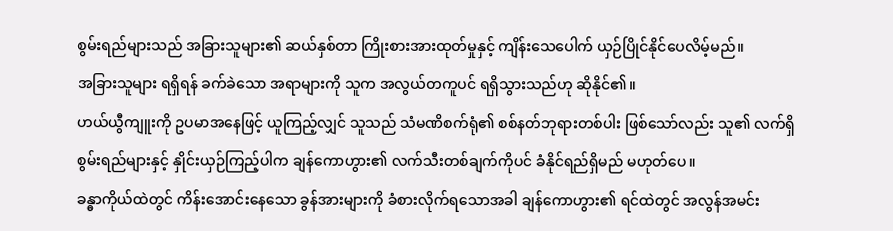စွမ်းရည်များသည် အခြားသူများ၏ ဆယ်နှစ်တာ ကြိုးစားအားထုတ်မှုနှင့် ကျိန်းသေပေါက် ယှဉ်ပြိုင်နိုင်ပေလိမ့်မည်။
အခြားသူများ ရရှိရန် ခက်ခဲသော အရာများကို သူက အလွယ်တကူပင် ရရှိသွားသည်ဟု ဆိုနိုင်၏။
ဟယ်ယွီကျူးကို ဥပမာအနေဖြင့် ယူကြည့်လျှင် သူသည် သံမဏိစက်ရုံ၏ စစ်နတ်ဘုရားတစ်ပါး ဖြစ်သော်လည်း သူ၏ လက်ရှိစွမ်းရည်များနှင့် နှိုင်းယှဉ်ကြည့်ပါက ချန်ကောဟွား၏ လက်သီးတစ်ချက်ကိုပင် ခံနိုင်ရည်ရှိမည် မဟုတ်ပေ။
ခန္ဓာကိုယ်ထဲတွင် ကိန်းအောင်းနေသော ခွန်အားများကို ခံစားလိုက်ရသောအခါ ချန်ကောဟွား၏ ရင်ထဲတွင် အလွန်အမင်း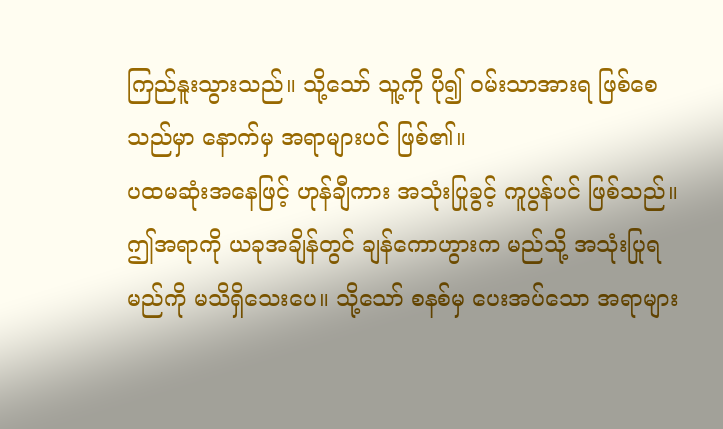ကြည်နူးသွားသည်။ သို့သော် သူ့ကို ပို၍ ဝမ်းသာအားရ ဖြစ်စေသည်မှာ နောက်မှ အရာများပင် ဖြစ်၏။
ပထမဆုံးအနေဖြင့် ဟုန်ချီကား အသုံးပြုခွင့် ကူပွန်ပင် ဖြစ်သည်။ ဤအရာကို ယခုအချိန်တွင် ချန်ကောဟွားက မည်သို့ အသုံးပြုရမည်ကို မသိရှိသေးပေ။ သို့သော် စနစ်မှ ပေးအပ်သော အရာများ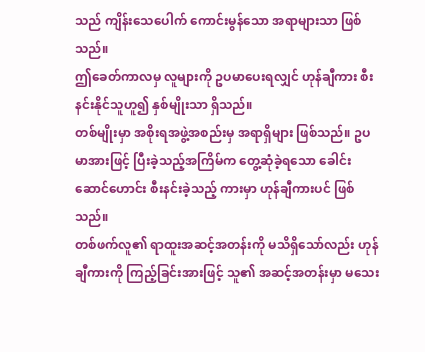သည် ကျိန်းသေပေါက် ကောင်းမွန်သော အရာများသာ ဖြစ်သည်။
ဤခေတ်ကာလမှ လူများကို ဥပမာပေးရလျှင် ဟုန်ချီကား စီးနင်းနိုင်သူဟူ၍ နှစ်မျိုးသာ ရှိသည်။
တစ်မျိုးမှာ အစိုးရအဖွဲ့အစည်းမှ အရာရှိများ ဖြစ်သည်။ ဥပမာအားဖြင့် ပြီးခဲ့သည့်အကြိမ်က တွေ့ဆုံခဲ့ရသော ခေါင်းဆောင်ဟောင်း စီးနင်းခဲ့သည့် ကားမှာ ဟုန်ချီကားပင် ဖြစ်သည်။
တစ်ဖက်လူ၏ ရာထူးအဆင့်အတန်းကို မသိရှိသော်လည်း ဟုန်ချီကားကို ကြည့်ခြင်းအားဖြင့် သူ၏ အဆင့်အတန်းမှာ မသေး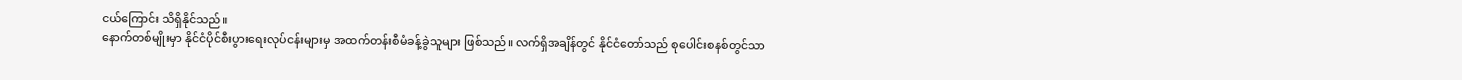ငယ်ကြောင်း သိရှိနိုင်သည်။
နောက်တစ်မျိုးမှာ နိုင်ငံပိုင်စီးပွားရေးလုပ်ငန်းများမှ အထက်တန်းစီမံခန့်ခွဲသူများ ဖြစ်သည်။ လက်ရှိအချိန်တွင် နိုင်ငံတော်သည် စုပေါင်းစနစ်တွင်သာ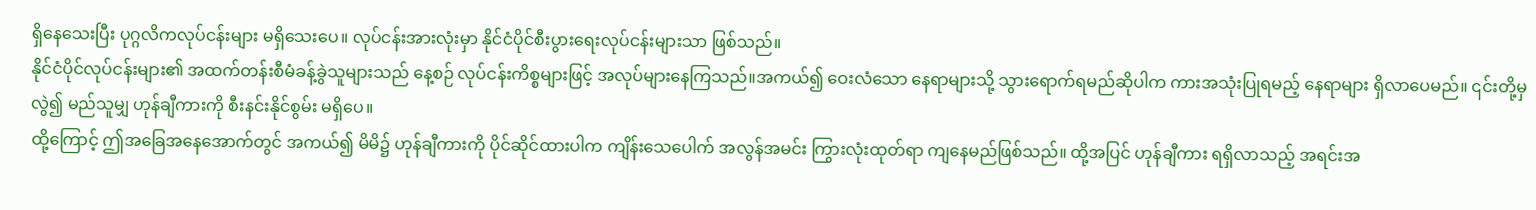ရှိနေသေးပြီး ပုဂ္ဂလိကလုပ်ငန်းများ မရှိသေးပေ။ လုပ်ငန်းအားလုံးမှာ နိုင်ငံပိုင်စီးပွားရေးလုပ်ငန်းများသာ ဖြစ်သည်။
နိုင်ငံပိုင်လုပ်ငန်းများ၏ အထက်တန်းစီမံခန့်ခွဲသူများသည် နေ့စဉ် လုပ်ငန်းကိစ္စများဖြင့် အလုပ်များနေကြသည်။အကယ်၍ ဝေးလံသော နေရာများသို့ သွားရောက်ရမည်ဆိုပါက ကားအသုံးပြုရမည့် နေရာများ ရှိလာပေမည်။ ၎င်းတို့မှလွဲ၍ မည်သူမျှ ဟုန်ချီကားကို စီးနင်းနိုင်စွမ်း မရှိပေ။
ထို့ကြောင့် ဤအခြေအနေအောက်တွင် အကယ်၍ မိမိ၌ ဟုန်ချီကားကို ပိုင်ဆိုင်ထားပါက ကျိန်းသေပေါက် အလွန်အမင်း ကြွားလုံးထုတ်ရာ ကျနေမည်ဖြစ်သည်။ ထို့အပြင် ဟုန်ချီကား ရရှိလာသည့် အရင်းအ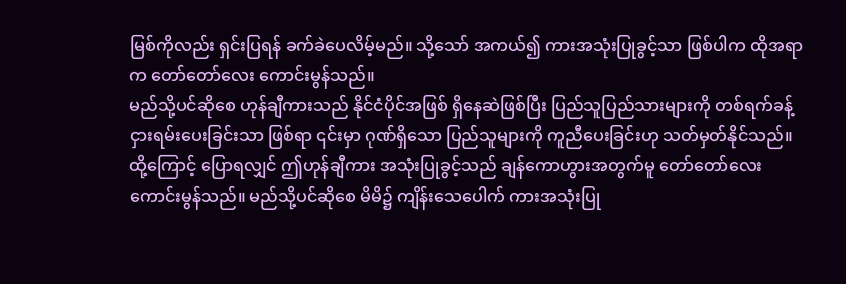မြစ်ကိုလည်း ရှင်းပြရန် ခက်ခဲပေလိမ့်မည်။ သို့သော် အကယ်၍ ကားအသုံးပြုခွင့်သာ ဖြစ်ပါက ထိုအရာက တော်တော်လေး ကောင်းမွန်သည်။
မည်သို့ပင်ဆိုစေ ဟုန်ချီကားသည် နိုင်ငံပိုင်အဖြစ် ရှိနေဆဲဖြစ်ပြီး ပြည်သူပြည်သားများကို တစ်ရက်ခန့် ငှားရမ်းပေးခြင်းသာ ဖြစ်ရာ ၎င်းမှာ ဂုဏ်ရှိသော ပြည်သူများကို ကူညီပေးခြင်းဟု သတ်မှတ်နိုင်သည်။
ထို့ကြောင့် ပြောရလျှင် ဤဟုန်ချီကား အသုံးပြုခွင့်သည် ချန်ကောဟွားအတွက်မူ တော်တော်လေး ကောင်းမွန်သည်။ မည်သို့ပင်ဆိုစေ မိမိ၌ ကျိန်းသေပေါက် ကားအသုံးပြု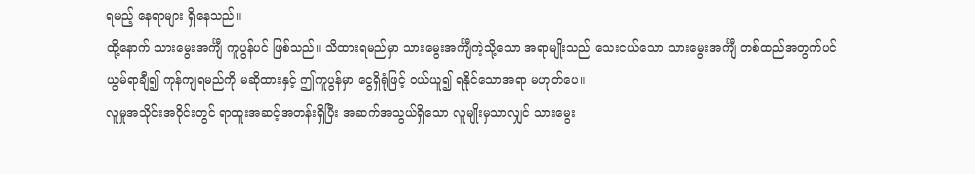ရမည့် နေရာများ ရှိနေသည်။
ထို့နောက် သားမွေးအင်္ကျီ ကူပွန်ပင် ဖြစ်သည်။ သိထားရမည်မှာ သားမွေးအင်္ကျီကဲ့သို့သော အရာမျိုးသည် သေးငယ်သော သားမွေးအင်္ကျီ တစ်ထည်အတွက်ပင် ယွမ်ရာချီ၍ ကုန်ကျရမည်ကို မဆိုထားနှင့် ဤကူပွန်မှာ ငွေရှိရုံဖြင့် ဝယ်ယူ၍ ရနိုင်သောအရာ မဟုတ်ပေ။
လူမှုအသိုင်းအဝိုင်းတွင် ရာထူးအဆင့်အတန်းရှိပြီး အဆက်အသွယ်ရှိသော လူမျိုးမှသာလျှင် သားမွေး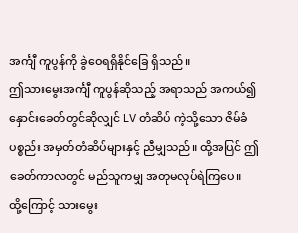အင်္ကျီ ကူပွန်ကို ခွဲဝေရရှိနိုင်ခြေ ရှိသည်။
ဤသားမွေးအင်္ကျီ ကူပွန်ဆိုသည့် အရာသည် အကယ်၍ နှောင်းခေတ်တွင်ဆိုလျှင် LV တံဆိပ် ကဲ့သို့သော ဇိမ်ခံပစ္စည်း အမှတ်တံဆိပ်များနှင့် ညီမျှသည်။ ထို့အပြင် ဤခေတ်ကာလတွင် မည်သူကမျှ အတုမလုပ်ရဲကြပေ။
ထို့ကြောင့် သားမွေး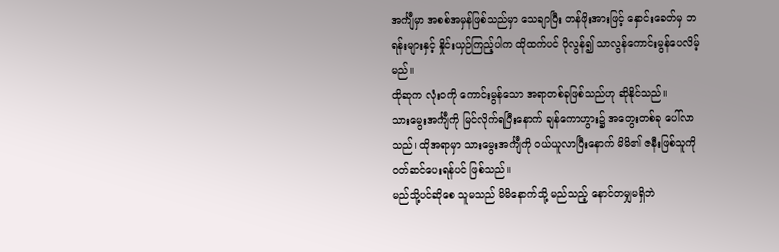အင်္ကျီမှာ အစစ်အမှန်ဖြစ်သည်မှာ သေချာပြီး တန်ဖိုးအားဖြင့် နှောင်းခေတ်မှ ဘရန်းများနှင့် နှိုင်းယှဉ်ကြည့်ပါက ထိုထက်ပင် ပိုလွန်၍ သာလွန်ကောင်းမွန်ပေလိမ့်မည်။
ထိုဆုက လုံးဝကို ကောင်းမွန်သော အရာတစ်ခုဖြစ်သည်ဟု ဆိုနိုင်သည်။
သားမွေးအင်္ကျီကို မြင်လိုက်ရပြီးနောက် ချန်ကောဟွား၌ အတွေးတစ်ခု ပေါ်လာသည်၊ ထိုအရာမှာ သားမွေးအင်္ကျီကို ဝယ်ယူလာပြီးနောက် မိမိ၏ ဇနီးဖြစ်သူကို ဝတ်ဆင်ပေးရန်ပင် ဖြစ်သည်။
မည်သို့ပင်ဆိုစေ သူမသည် မိမိနောက်သို့ မည်သည့် နောင်တမျှမရှိဘဲ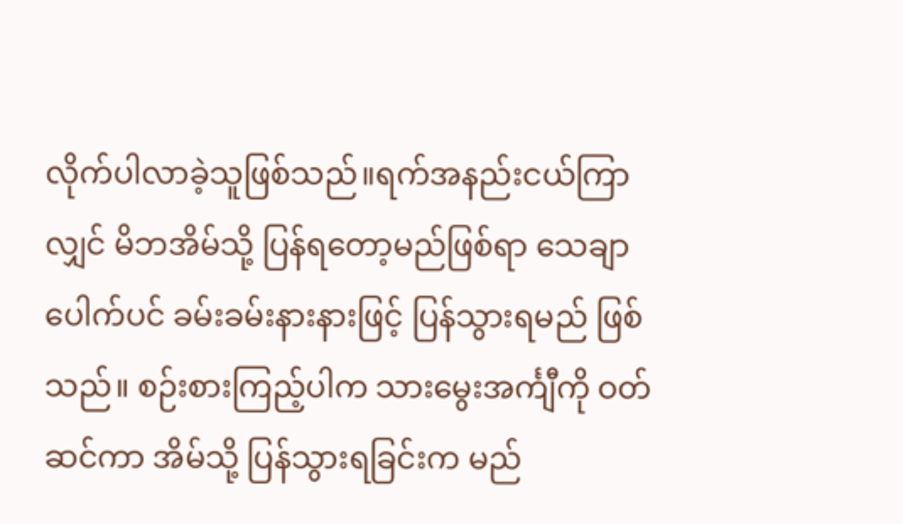လိုက်ပါလာခဲ့သူဖြစ်သည်။ရက်အနည်းငယ်ကြာလျှင် မိဘအိမ်သို့ ပြန်ရတော့မည်ဖြစ်ရာ သေချာပေါက်ပင် ခမ်းခမ်းနားနားဖြင့် ပြန်သွားရမည် ဖြစ်သည်။ စဉ်းစားကြည့်ပါက သားမွေးအင်္ကျီကို ဝတ်ဆင်ကာ အိမ်သို့ ပြန်သွားရခြင်းက မည်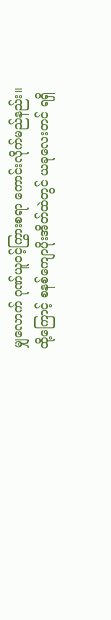မျှလောက် ဂုဏ်ယူဝင့်ကြွားစရာ ကောင်းလိုက်မည်နည်း။
ထို့ကြောင့် စနစ်ကျောပိုးအိတ်ထဲတွင် ယခုလေးတင် ရရှိ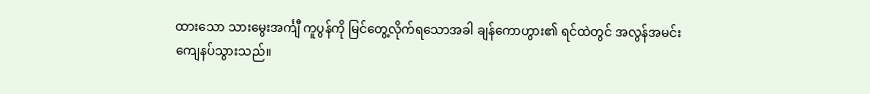ထားသော သားမွေးအင်္ကျီ ကူပွန်ကို မြင်တွေ့လိုက်ရသောအခါ ချန်ကောဟွား၏ ရင်ထဲတွင် အလွန်အမင်း ကျေနပ်သွားသည်။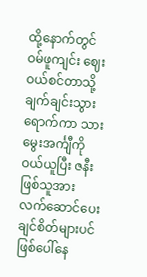ထို့နောက်တွင် ဝမ်ဖူကျင်း ဈေးဝယ်စင်တာသို့ ချက်ချင်းသွားရောက်ကာ သားမွေးအင်္ကျီကို ဝယ်ယူပြီး ဇနီးဖြစ်သူအား လက်ဆောင်ပေးချင်စိတ်များပင် ဖြစ်ပေါ်နေ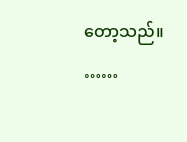တော့သည်။
……